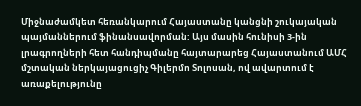Միջնաժամկետ հեռանկարում Հայաստանը կանցնի շուկայական պայմաններում ֆինանսավորման: Այս մասին հունիսի 3-ին լրագրողների հետ հանդիպմանը հայտարարեց Հայաստանում ԱՄՀ մշտական ներկայացուցիչ Գիլերմո Տոլոսան, ով ավարտում է առաքելությունը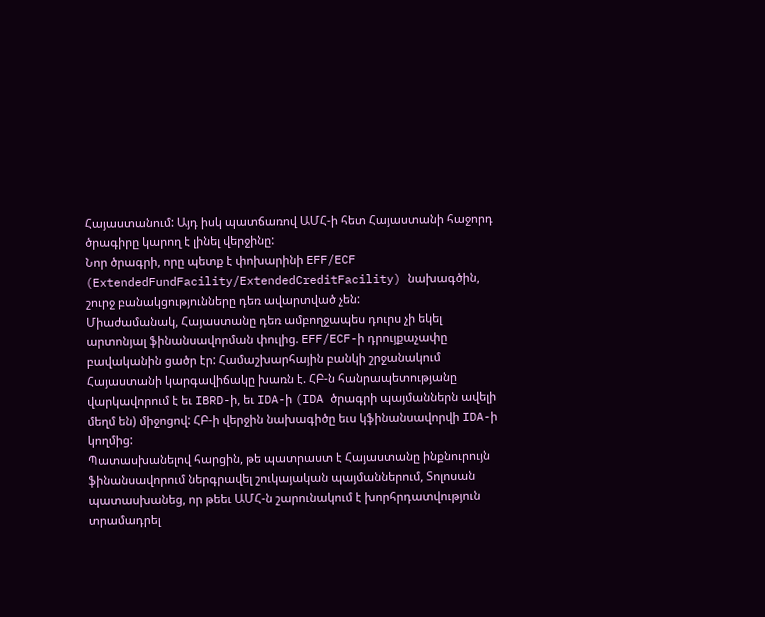Հայաստանում: Այդ իսկ պատճառով ԱՄՀ-ի հետ Հայաստանի հաջորդ ծրագիրը կարող է լինել վերջինը:
Նոր ծրագրի, որը պետք է փոխարինի EFF/ECF (ExtendedFundFacility/ExtendedCreditFacility) նախագծին, շուրջ բանակցությունները դեռ ավարտված չեն:
Միաժամանակ, Հայաստանը դեռ ամբողջապես դուրս չի եկել արտոնյալ ֆինանսավորման փուլից. EFF/ECF-ի դրույքաչափը բավականին ցածր էր: Համաշխարհային բանկի շրջանակում Հայաստանի կարգավիճակը խառն է. ՀԲ-ն հանրապետությանը վարկավորում է եւ IBRD-ի, եւ IDA-ի (IDA ծրագրի պայմաններն ավելի մեղմ են) միջոցով: ՀԲ-ի վերջին նախագիծը եւս կֆինանսավորվի IDA-ի կողմից:
Պատասխանելով հարցին, թե պատրաստ է Հայաստանը ինքնուրույն ֆինանսավորում ներգրավել շուկայական պայմաններում, Տոլոսան պատասխանեց, որ թեեւ ԱՄՀ-ն շարունակում է խորհրդատվություն տրամադրել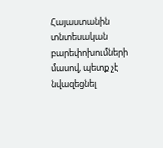Հայաստանին տնտեսական բարեփոխումների մասով, պետք չէ նվազեցնել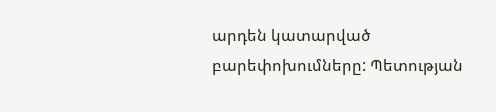արդեն կատարված բարեփոխումները: Պետության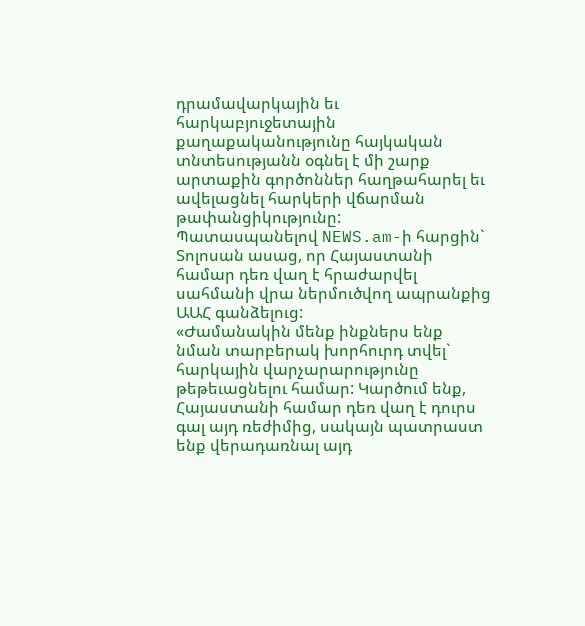դրամավարկային եւ հարկաբյուջետային քաղաքականությունը հայկական տնտեսությանն օգնել է մի շարք արտաքին գործոններ հաղթահարել եւ ավելացնել հարկերի վճարման թափանցիկությունը:
Պատասպանելով NEWS.am-ի հարցին` Տոլոսան ասաց, որ Հայաստանի համար դեռ վաղ է հրաժարվել սահմանի վրա ներմուծվող ապրանքից ԱԱՀ գանձելուց:
«Ժամանակին մենք ինքներս ենք նման տարբերակ խորհուրդ տվել` հարկային վարչարարությունը թեթեւացնելու համար: Կարծում ենք, Հայաստանի համար դեռ վաղ է դուրս գալ այդ ռեժիմից, սակայն պատրաստ ենք վերադառնալ այդ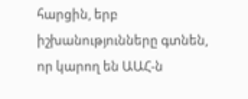հարցին, երբ իշխանությունները գտնեն, որ կարող են ԱԱՀ-ն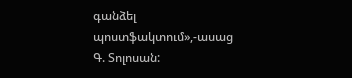գանձել պոստֆակտում»,-ասաց Գ. Տոլոսան: